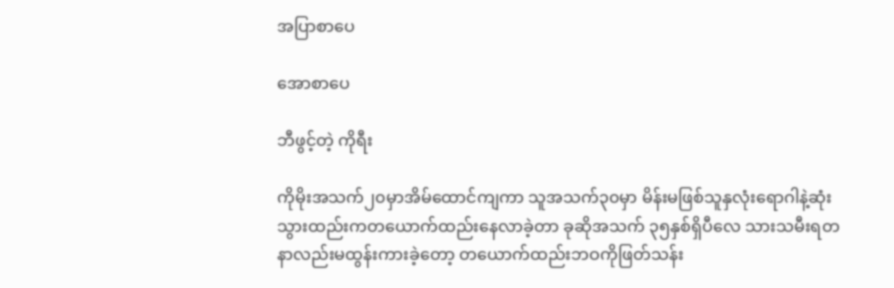အပြာစာပေ

အောစာပေ

ဘီဖွင့်တဲ့ ကိုရီး

ကိုမိုးအသက်၂၀မှာအိမ်ထောင်ကျကာ သူအသက်၃၀မှာ မိန်းမဖြစ်သူနှလုံးရောဂါနဲ့ဆုံးသွားထည်းကတယောက်ထည်းနေလာခဲ့တာ ခုဆိုအသက် ၃၅နှစ်ရှိပီလေ သားသမီးရတနာလည်းမထွန်းကားခဲ့တော့ တယောက်ထည်းဘဝကိုဖြတ်သန်း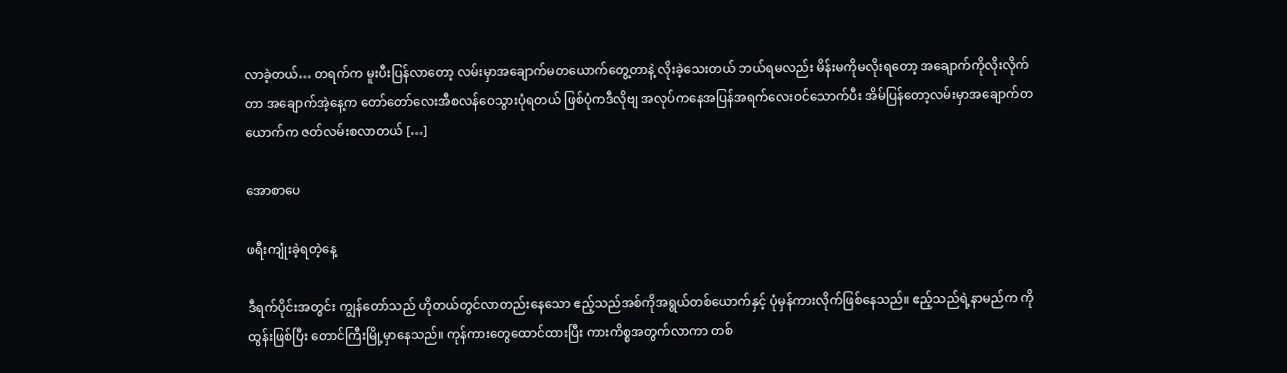လာခဲ့တယ်… တရက်က မူးပီးပြန်လာတော့ လမ်းမှာအချောက်မတယောက်တွေ့တာနဲ့ လိုးခဲ့သေးတယ် ဘယ်ရမလည်း မိန်းမကိုမလိုးရတော့ အချောက်ကိုလိုးလိုက်တာ အချောက်အဲ့နေ့က တော်တော်လေးအီစလန်ဝေသွားပုံရတယ် ဖြစ်ပုံကဒီလိုဗျ အလုပ်ကနေအပြန်အရက်လေးဝင်သောက်ပီး အိမ်ပြန်တော့လမ်းမှာအချောက်တယောက်က ဇတ်လမ်းစလာတယ် […]

အောစာပေ

ဖရီးကျုံးခဲ့ရတဲ့နေ့

ဒီရက်ပိုင်းအတွင်း ကျွန်တော်သည် ဟိုတယ်တွင်လာတည်းနေသော ဧည့်သည်အစ်ကိုအရွယ်တစ်ယောက်နှင့် ပုံမှန်ကားလိုက်ဖြစ်နေသည်။ ဧည့်သည်ရဲ့နာမည်က ကိုထွန်းဖြစ်ပြီး တောင်ကြီးမြို့မှာနေသည်။ ကုန်ကားတွေထောင်ထားပြီး ကားကိစ္စအတွက်လာကာ တစ်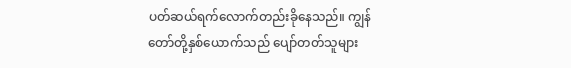ပတ်ဆယ်ရက်လောက်တည်းခိုနေသည်။ ကျွန်တော်တို့နှစ်ယောက်သည် ပျော်တတ်သူများ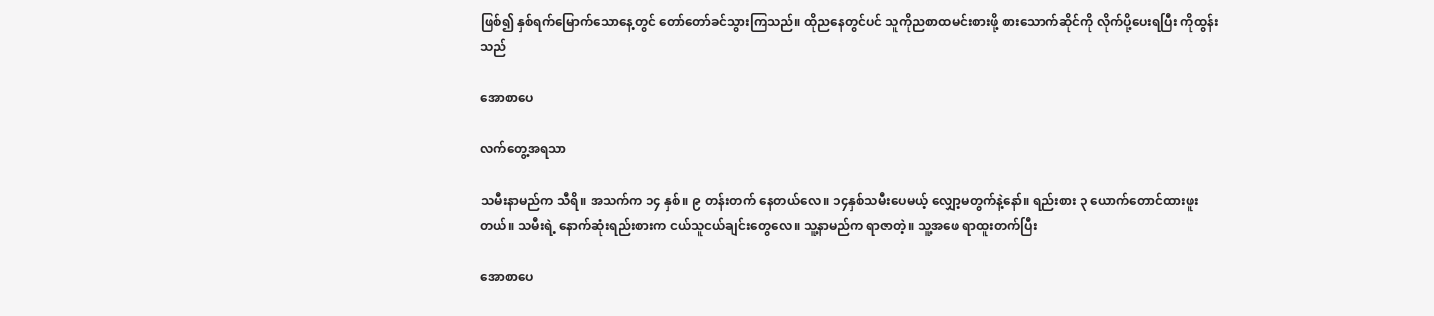ဖြစ်၍ နှစ်ရက်မြောက်သောနေ့တွင် တော်တော်ခင်သွားကြသည်။ ထိုညနေတွင်ပင် သူကိုညစာထမင်းစားဖို့ စားသောက်ဆိုင်ကို လိုက်ပို့ပေးရပြီး ကိုထွန်းသည်

အောစာပေ

လက်တွေ့အရသာ

သမီးနာမည်က သီရိ။ အသက်က ၁၄ နှစ်။ ၉ တန်းတက် နေတယ်လေ။ ၁၄နှစ်သမီးပေမယ့် လျှော့မတွက်နဲ့နော်။ ရည်းစား ၃ ယောက်တောင်ထားဖူးတယ်။ သမီးရဲ့ နောက်ဆုံးရည်းစားက ငယ်သူငယ်ချင်းတွေလေ။ သူ့နာမည်က ရာဇာတဲ့။ သူ့အဖေ ရာထူးတက်ပြီး

အောစာပေ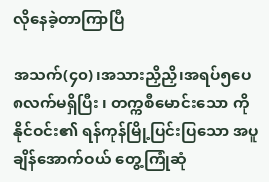လိုနေခဲ့တာကြာပြီ

အသက်(၄၀)၊အသားညှိညှိ၊အရပ်၅ပေ၈လက်မရှိပြီး ၊ တက္ကစီမောင်းသော ကိုနိုင်ဝင်း၏ ရန်ကုန်မြို့ပြင်းပြသော အပူချိန်အောက်ဝယ် တွေ့ကြုံဆုံ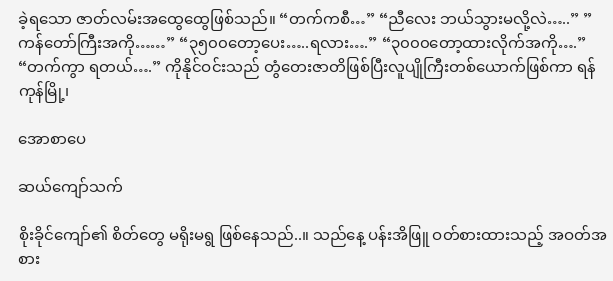ခဲ့ရသော ဇာတ်လမ်းအထွေထွေဖြစ်သည်။ “တက်ကစီ…” “ညီလေး ဘယ်သွားမလို့လဲ…..” ” ကန်တော်ကြီးအကို……” “၃၅၀၀တော့ပေး…..ရလား….” “၃၀၀၀တော့ထားလိုက်အကို….” “တက်ကွာ ရတယ်….” ကိုနိုင်ဝင်းသည် တွံတေးဇာတိဖြစ်ပြီးလူပျိုကြီးတစ်ယောက်ဖြစ်ကာ ရန်ကုန်မြို့၊

အောစာပေ

ဆယ်ကျော်သက်

စိုးခိုင်ကျော်၏ စိတ်တွေ မရိုးမရွ ဖြစ်နေသည်..။ သည်နေ့ ပန်းအိဖြူ ဝတ်စားထားသည့် အဝတ်အစား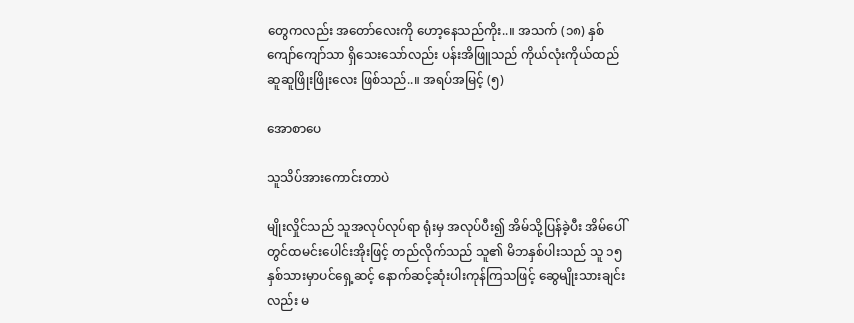တွေကလည်း အတော်လေးကို ဟော့နေသည်ကိုး..။ အသက် (၁၈) နှစ်ကျော်ကျော်သာ ရှိသေးသော်လည်း ပန်းအိဖြူသည် ကိုယ်လုံးကိုယ်ထည် ဆူဆူဖြိုးဖြိုးလေး ဖြစ်သည်..။ အရပ်အမြင့် (၅)

အောစာပေ

သူသိပ်အားကောင်းတာပဲ

မျိုးလှိုင်သည် သူအလုပ်လုပ်ရာ ရုံးမှ အလုပ်ပီး၍ အိမ်သို့ပြန်ခဲ့ပီး အိမ်ပေါ်တွင်ထမင်းပေါင်းအိုးဖြင့် တည်လိုက်သည် သူ၏ မိဘနှစ်ပါးသည် သူ ၁၅ နှစ်သားမှာပင်ရှေ့ဆင့် နောက်ဆင့်ဆုံးပါးကုန်ကြသဖြင့် ဆွေမျိုးသားချင်းလည်း မ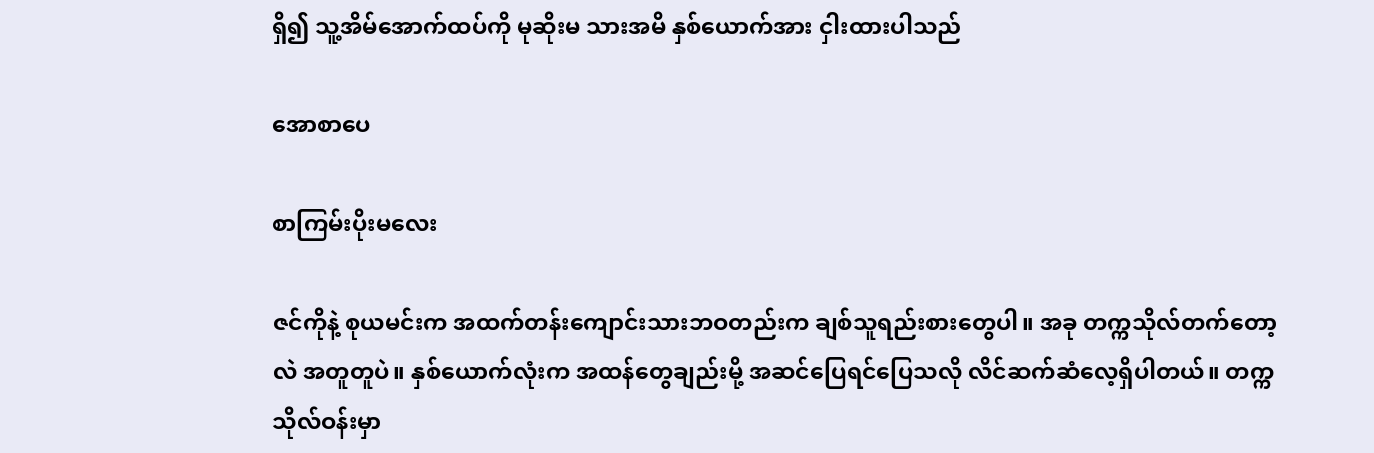ရှိ၍ သူ့အိမ်အောက်ထပ်ကို မုဆိုးမ သားအမိ နှစ်ယောက်အား ငှါးထားပါသည်

အောစာပေ

စာကြမ်းပိုးမလေး

ဇင်ကိုနဲ့ စုယမင်းက အထက်တန်းကျောင်းသားဘဝတည်းက ချစ်သူရည်းစားတွေပါ။ အခု တက္ကသိုလ်တက်တော့လဲ အတူတူပဲ။ နှစ်ယောက်လုံးက အထန်တွေချည်းမို့ အဆင်ပြေရင်ပြေသလို လိင်ဆက်ဆံလေ့ရှိပါတယ်။ တက္ကသိုလ်ဝန်းမှာ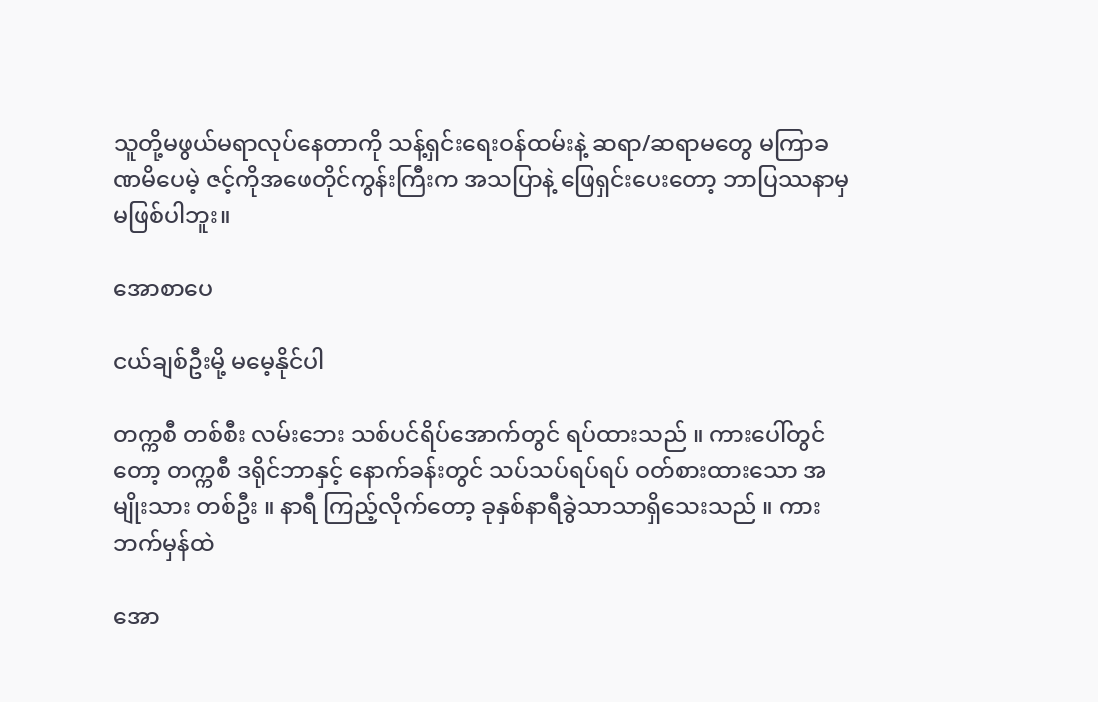သူတို့မဖွယ်မရာလုပ်နေတာကို သန့်ရှင်းရေးဝန်ထမ်းနဲ့ ဆရာ/ဆရာမတွေ မကြာခဏမိပေမဲ့ ဇင့်ကိုအဖေတိုင်ကွန်းကြီးက အသပြာနဲ့ ဖြေရှင်းပေးတော့ ဘာပြဿနာမှမဖြစ်ပါဘူး။

အောစာပေ

ငယ်ချစ်ဦးမို့ မမေ့နိုင်ပါ

တက္ကစီ တစ်စီး လမ်းဘေး သစ်ပင်ရိပ်အောက်တွင် ရပ်ထားသည် ။ ကားပေါ်တွင်တော့ တက္ကစီ ဒရိုင်ဘာနှင့် နောက်ခန်းတွင် သပ်သပ်ရပ်ရပ် ဝတ်စားထားသော အမျိုးသား တစ်ဦး ။ နာရီ ကြည့်လိုက်တော့ ခုနှစ်နာရီခွဲသာသာရှိသေးသည် ။ ကားဘက်မှန်ထဲ

အော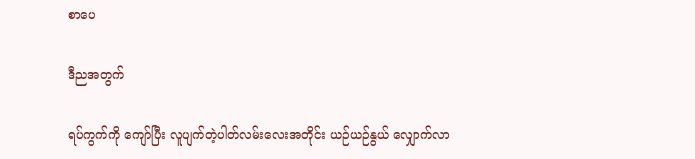စာပေ

ဒီညအတွက်

ရပ်ကွက်ကို ကျော်ပြီး လူပျက်တဲ့ပါတ်လမ်းလေးအတိုင်း ယဉ်ယဉ်နွယ် လျှောက်လာ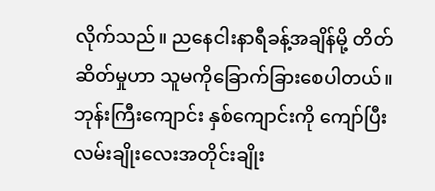လိုက်သည်။ ညနေငါးနာရီခန့်အချိန်မို့ တိတ်ဆိတ်မှုဟာ သူမကိုခြောက်ခြားစေပါတယ်။ ဘုန်းကြီးကျောင်း နှစ်ကျောင်းကို ကျော်ပြီး လမ်းချိုးလေးအတိုင်းချိုး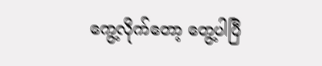ကွေ့လိုက်တော့ တွေ့ပါပြီ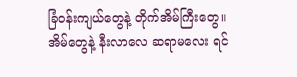ခြံဝန်းကျယ်တွေနဲ့ တိုက်အိမ်ကြီးတွေ။ အိမ်တွေနဲ့ နီးလာလေ ဆရာမလေး ရင်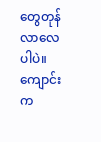တွေတုန်လာလေပါပဲ။ ကျောင်းက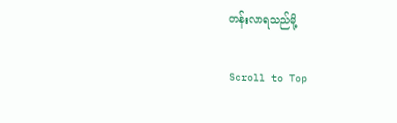တန်းလာရသည်မို့

Scroll to Top